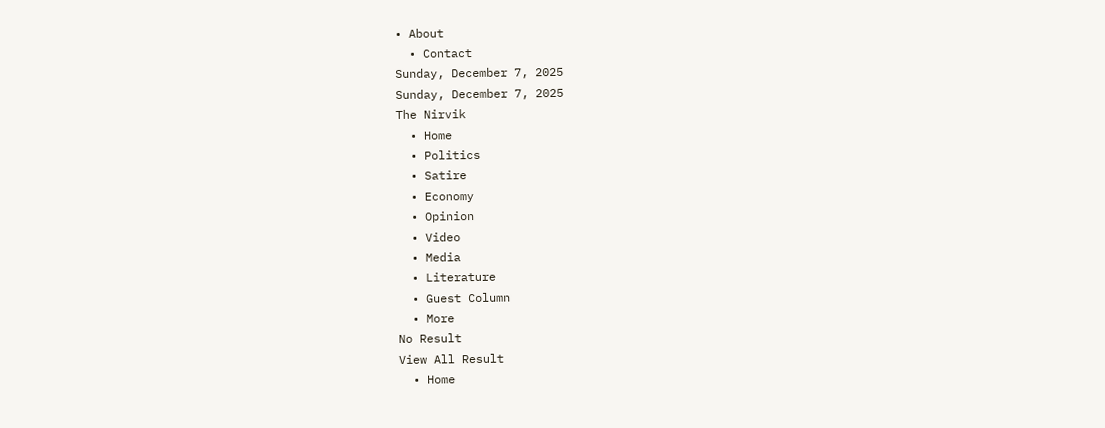• About
  • Contact
Sunday, December 7, 2025
Sunday, December 7, 2025
The Nirvik
  • Home
  • Politics
  • Satire
  • Economy
  • Opinion
  • Video
  • Media
  • Literature
  • Guest Column
  • More
No Result
View All Result
  • Home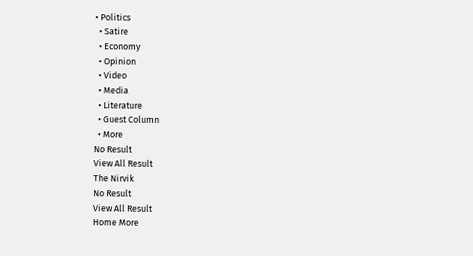• Politics
  • Satire
  • Economy
  • Opinion
  • Video
  • Media
  • Literature
  • Guest Column
  • More
No Result
View All Result
The Nirvik
No Result
View All Result
Home More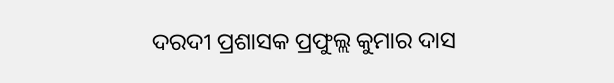ଦରଦୀ ପ୍ରଶାସକ ପ୍ରଫୁଲ୍ଲ କୁମାର ଦାସ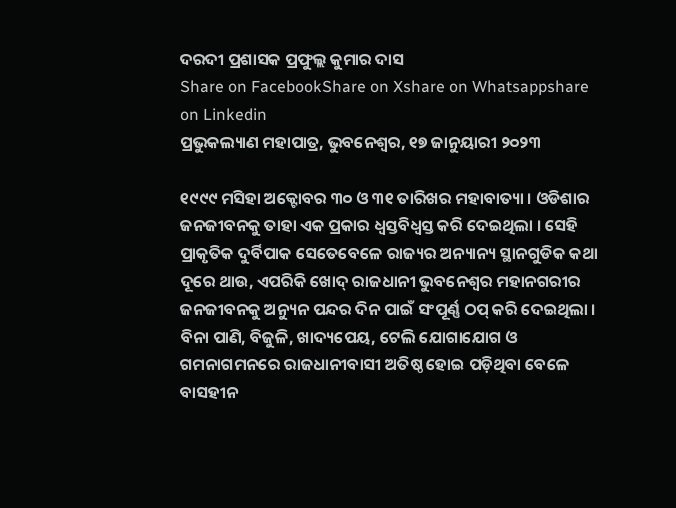ଦରଦୀ ପ୍ରଶାସକ ପ୍ରଫୁଲ୍ଲ କୁମାର ଦାସ
Share on FacebookShare on Xshare on Whatsappshare on Linkedin
ପ୍ରଭୁକଲ୍ୟାଣ ମହାପାତ୍ର, ଭୁବନେଶ୍ୱର, ୧୭ ଜାନୁୟାରୀ ୨୦୨୩

୧୯୯୯ ମସିହା ଅକ୍ଟୋବର ୩୦ ଓ ୩୧ ତାରିଖର ମହାବାତ୍ୟା । ଓଡିଶାର ଜନଜୀବନକୁ ତାହା ଏକ ପ୍ରକାର ଧ୍ୱସ୍ତବିଧ୍ୱସ୍ତ କରି ଦେଇଥିଲା । ସେହି ପ୍ରାକୃତିକ ଦୁର୍ବିପାକ ସେତେବେଳେ ରାଜ୍ୟର ଅନ୍ୟାନ୍ୟ ସ୍ଥାନଗୁଡିକ କଥା ଦୂରେ ଥାଉ, ଏପରିକି ଖୋଦ୍ ରାଜଧାନୀ ଭୁବନେଶ୍ୱର ମହାନଗରୀର ଜନଜୀବନକୁ ଅନ୍ୟୁନ ପନ୍ଦର ଦିନ ପାଇଁ ସଂପୂର୍ଣ୍ଣ ଠପ୍ କରି ଦେଇଥିଲା । ବିନା ପାଣି, ବିଜୁଳି, ଖାଦ୍ୟପେୟ, ଟେଲି ଯୋଗାଯୋଗ ଓ ଗମନାଗମନରେ ରାଜଧାନୀବାସୀ ଅତିଷ୍ଠ ହୋଇ ପଡ଼ିଥିବା ବେଳେ ବାସହୀନ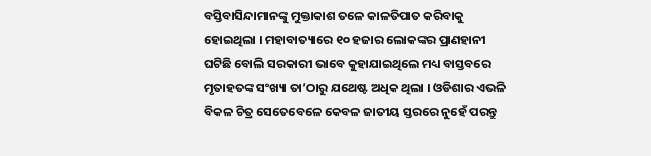ବସ୍ତିବାସିନ୍ଦାମାନଙ୍କୁ ମୁକ୍ତାକାଶ ତଳେ କାଳତିପାତ କରିବାକୁ ହୋଇଥିଲା । ମହାବାତ୍ୟାରେ ୧୦ ହଜାର ଲୋକଙ୍କର ପ୍ରାଣହାନୀ ଘଟିଛି ବୋଲି ସରକାରୀ ଭାବେ କୁହାଯାଇଥିଲେ ମଧ୍ୟ ବାସ୍ତବରେ ମୃତାହତଙ୍କ ସଂଖ୍ୟା ତା’ଠାରୁ ଯଥେଷ୍ଟ ଅଧିକ ଥିଲା । ଓଡିଶାର ଏଭଳି ବିକଳ ଚିତ୍ର ସେତେବେଳେ କେବଳ ଜାତୀୟ ସ୍ତରରେ ନୁହେଁ ପରନ୍ତୁ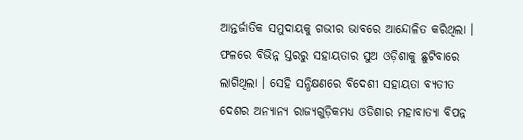ଆନ୍ତର୍ଜାତିକ ସମୁଦାୟକୁ ଗଭୀର ଭାବରେ ଆନ୍ଦୋଳିତ କରିଥିଲା । ଫଳରେ ବିଭିନ୍ନ ସ୍ତରରୁ ସହାୟତାର ସୁଅ ଓଡ଼ିଶାକୁ ଛୁଟିବାରେ ଲାଗିଥିଲା । ସେହି ସନ୍ଧିକ୍ଷଣରେ ବିଦେଶୀ ସହାୟତା ବ୍ୟତୀତ ଦେଶର ଅନ୍ୟାନ୍ୟ ରାଜ୍ୟଗୁଡ଼ିକମଧ୍ୟ ଓଡିଶାର ମହାବାତ୍ୟା ବିପନ୍ନ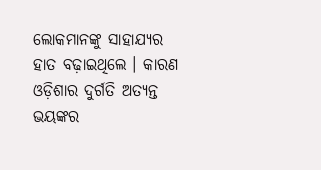ଲୋକମାନଙ୍କୁ ସାହାଯ୍ୟର ହାତ ବଢ଼ାଇଥିଲେ । କାରଣ ଓଡ଼ିଶାର ଦୁର୍ଗତି ଅତ୍ୟନ୍ତ ଭୟଙ୍କର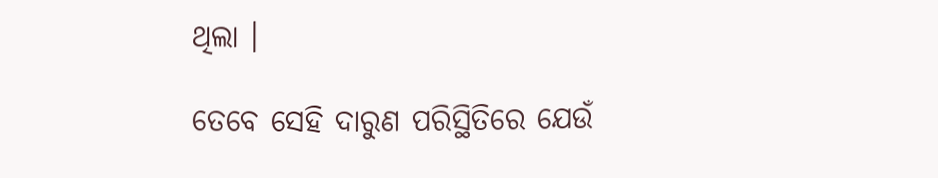ଥିଲା ।

ତେବେ ସେହି ଦାରୁଣ ପରିସ୍ଥିତିରେ ଯେଉଁ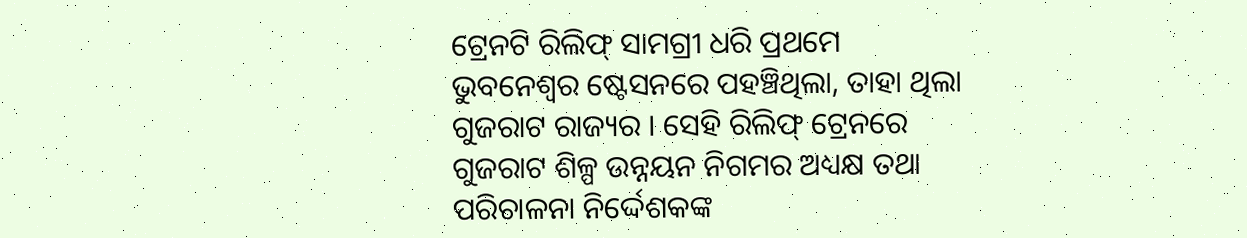ଟ୍ରେନଟି ରିଲିଫ୍ ସାମଗ୍ରୀ ଧରି ପ୍ରଥମେ ଭୁବନେଶ୍ୱର ଷ୍ଟେସନରେ ପହଞ୍ଚିଥିଲା, ତାହା ଥିଲା ଗୁଜରାଟ ରାଜ୍ୟର । ସେହି ରିଲିଫ୍ ଟ୍ରେନରେ ଗୁଜରାଟ ଶିଳ୍ପ ଉନ୍ନୟନ ନିଗମର ଅଧ୍ୟକ୍ଷ ତଥା ପରିଚାଳନା ନିର୍ଦ୍ଦେଶକଙ୍କ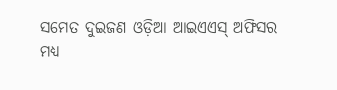ସମେତ ଦୁଇଜଣ ଓଡ଼ିଆ ଆଇଏଏସ୍ ଅଫିସର ମଧ୍ୟ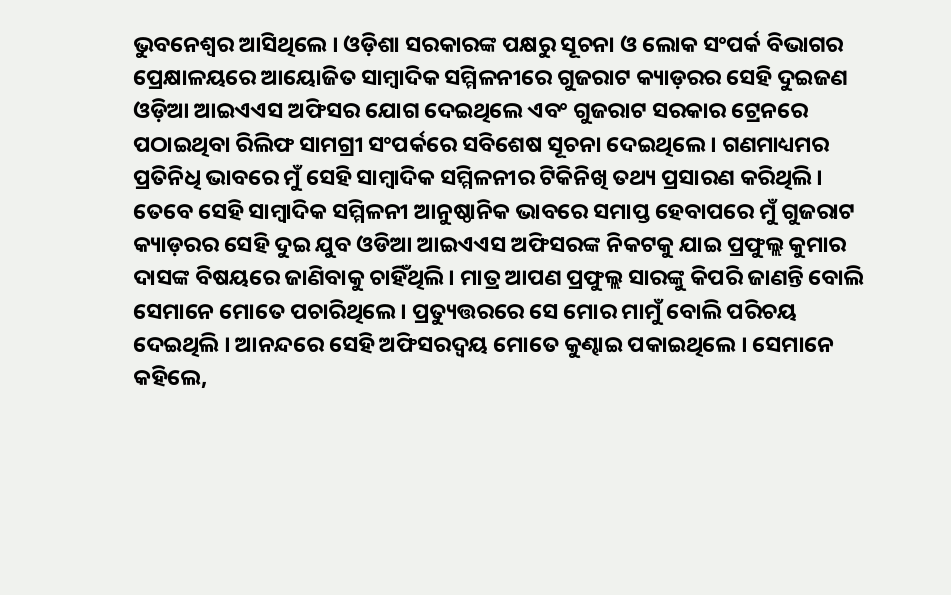ଭୁବନେଶ୍ୱର ଆସିଥିଲେ । ଓଡ଼ିଶା ସରକାରଙ୍କ ପକ୍ଷରୁ ସୂଚନା ଓ ଲୋକ ସଂପର୍କ ବିଭାଗର ପ୍ରେକ୍ଷାଳୟରେ ଆୟୋଜିତ ସାମ୍ବାଦିକ ସମ୍ମିଳନୀରେ ଗୁଜରାଟ କ୍ୟାଡ଼ରର ସେହି ଦୁଇଜଣ ଓଡ଼ିଆ ଆଇଏଏସ ଅଫିସର ଯୋଗ ଦେଇଥିଲେ ଏବଂ ଗୁଜରାଟ ସରକାର ଟ୍ରେନରେ ପଠାଇଥିବା ରିଲିଫ ସାମଗ୍ରୀ ସଂପର୍କରେ ସବିଶେଷ ସୂଚନା ଦେଇଥିଲେ । ଗଣମାଧ୍ୟମର ପ୍ରତିନିଧି ଭାବରେ ମୁଁ ସେହି ସାମ୍ବାଦିକ ସମ୍ମିଳନୀର ଟିକିନିଖି ତଥ୍ୟ ପ୍ରସାରଣ କରିଥିଲି । ତେବେ ସେହି ସାମ୍ବାଦିକ ସମ୍ମିଳନୀ ଆନୁଷ୍ଠାନିକ ଭାବରେ ସମାପ୍ତ ହେବାପରେ ମୁଁ ଗୁଜରାଟ କ୍ୟାଡ଼ରର ସେହି ଦୁଇ ଯୁବ ଓଡିଆ ଆଇଏଏସ ଅଫିସରଙ୍କ ନିକଟକୁ ଯାଇ ପ୍ରଫୁଲ୍ଲ କୁମାର ଦାସଙ୍କ ବିଷୟରେ ଜାଣିବାକୁ ଚାହିଁଥିଲି । ମାତ୍ର ଆପଣ ପ୍ରଫୁଲ୍ଲ ସାରଙ୍କୁ କିପରି ଜାଣନ୍ତି ବୋଲି ସେମାନେ ମୋତେ ପଚାରିଥିଲେ । ପ୍ରତ୍ୟୁତ୍ତରରେ ସେ ମୋର ମାମୁଁ ବୋଲି ପରିଚୟ ଦେଇଥିଲି । ଆନନ୍ଦରେ ସେହି ଅଫିସରଦ୍ୱୟ ମୋତେ କୁଣ୍ଢାଇ ପକାଇଥିଲେ । ସେମାନେ କହିଲେ,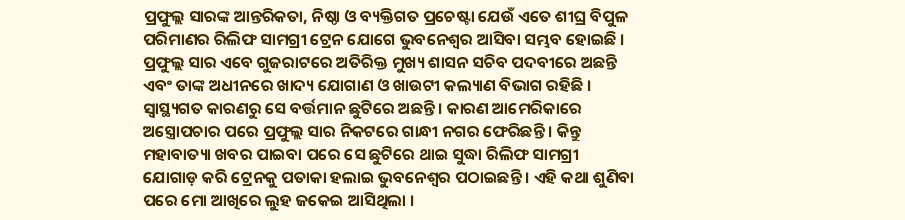ପ୍ରଫୁଲ୍ଲ ସାରଙ୍କ ଆନ୍ତରିକତା, ନିଷ୍ଠା ଓ ବ୍ୟକ୍ତିଗତ ପ୍ରଚେଷ୍ଟା ଯେଉଁ ଏତେ ଶୀଘ୍ର ବିପୁଳ ପରିମାଣର ରିଲିଫ ସାମଗ୍ରୀ ଟ୍ରେନ ଯୋଗେ ଭୁବନେଶ୍ୱର ଆସିବା ସମ୍ଭବ ହୋଇଛି । ପ୍ରଫୁଲ୍ଲ ସାର ଏବେ ଗୁଜରାଟରେ ଅତିରିକ୍ତ ମୁଖ୍ୟ ଶାସନ ସଚିବ ପଦବୀରେ ଅଛନ୍ତି ଏବଂ ତାଙ୍କ ଅଧୀନରେ ଖାଦ୍ୟ ଯୋଗାଣ ଓ ଖାଉଟୀ କଲ୍ୟାଣ ବିଭାଗ ରହିଛି । ସ୍ୱାସ୍ଥ୍ୟଗତ କାରଣରୁ ସେ ବର୍ତ୍ତମାନ ଛୁଟିରେ ଅଛନ୍ତି । କାରଣ ଆମେରିକାରେ ଅସ୍ତ୍ରୋପଚାର ପରେ ପ୍ରଫୁଲ୍ଲ ସାର ନିକଟରେ ଗାନ୍ଧୀ ନଗର ଫେରିଛନ୍ତି । କିନ୍ତୁ ମହାବାତ୍ୟା ଖବର ପାଇବା ପରେ ସେ ଛୁଟିରେ ଥାଇ ସୁଦ୍ଧା ରିଲିଫ ସାମଗ୍ରୀ ଯୋଗାଡ଼ କରି ଟ୍ରେନକୁ ପତାକା ହଲାଇ ଭୁବନେଶ୍ୱର ପଠାଇଛନ୍ତି । ଏହି କଥା ଶୁଣିବା ପରେ ମୋ ଆଖିରେ ଲୁହ ଜକେଇ ଆସିଥିଲା ।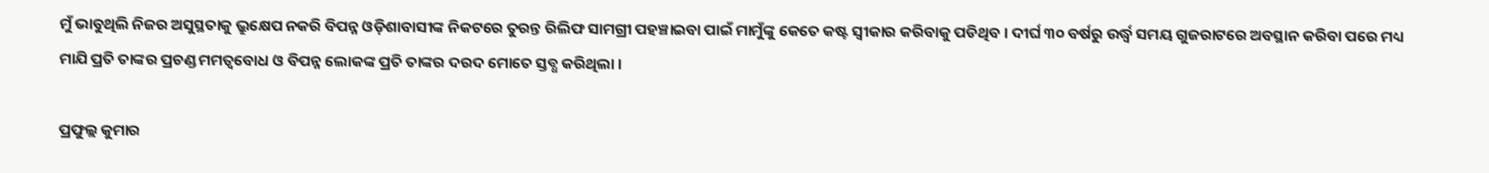ମୁଁ ଭାବୁଥିଲି ନିଜର ଅସୁସ୍ଥତାକୁ ଭ୍ରୁକ୍ଷେପ ନକରି ବିପନ୍ନ ଓଡ଼ିଶାବାସୀଙ୍କ ନିକଟରେ ତୁରନ୍ତ ରିଲିଫ ସାମଗ୍ରୀ ପହଞ୍ଚାଇବା ପାଇଁ ମାମୁଁଙ୍କୁ କେତେ କଷ୍ଟ ସ୍ୱୀକାର କରିବାକୁ ପଡିଥିବ । ଦୀର୍ଘ ୩୦ ବର୍ଷରୁ ଉର୍ଦ୍ଧ୍ୱ ସମୟ ଗୁଜରାଟରେ ଅବସ୍ଥାନ କରିବା ପରେ ମଧ୍ୟ ମାଯି ପ୍ରତି ତାଙ୍କର ପ୍ରଚଣ୍ଡ ମମତ୍ୱବୋଧ ଓ ବିପନ୍ନ ଲୋକଙ୍କ ପ୍ରତି ତାଙ୍କର ଦରଦ ମୋତେ ସ୍ତବ୍ଧ କରିଥିଲା ।

ପ୍ରଫୁଲ୍ଲ କୁମାର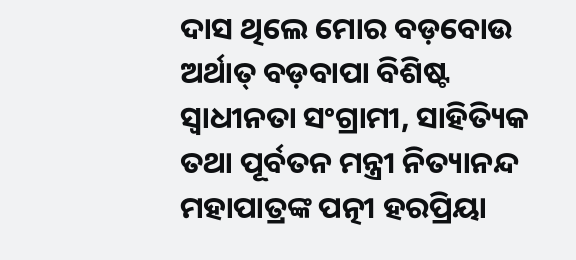ଦାସ ଥିଲେ ମୋର ବଡ଼ବୋଉ ଅର୍ଥାତ୍ ବଡ଼ବାପା ବିଶିଷ୍ଟ ସ୍ୱାଧୀନତା ସଂଗ୍ରାମୀ, ସାହିତ୍ୟିକ ତଥା ପୂର୍ବତନ ମନ୍ତ୍ରୀ ନିତ୍ୟାନନ୍ଦ ମହାପାତ୍ରଙ୍କ ପତ୍ନୀ ହରପ୍ରିୟା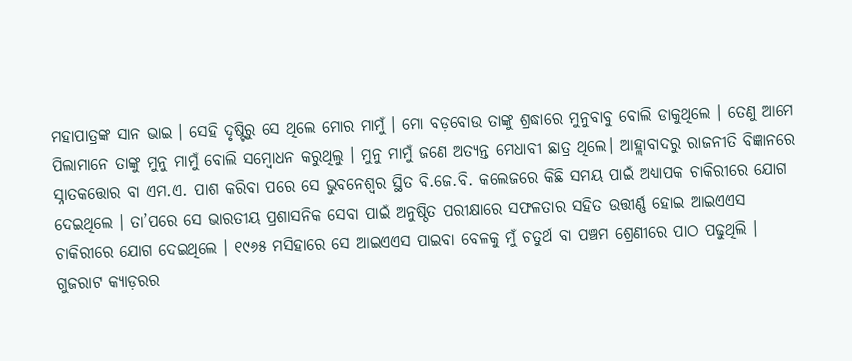ମହାପାତ୍ରଙ୍କ ସାନ ଭାଇ । ସେହି ଦୃଷ୍ଟିରୁ ସେ ଥିଲେ ମୋର ମାମୁଁ । ମୋ ବଡ଼ବୋଉ ତାଙ୍କୁ ଶ୍ରଦ୍ଧାରେ ମୁନୁବାବୁ ବୋଲି ଡାକୁଥିଲେ । ତେଣୁ ଆମେ ପିଲାମାନେ ତାଙ୍କୁ ମୁନୁ ମାମୁଁ ବୋଲି ସମ୍ବୋଧନ କରୁଥିଲୁ । ମୁନୁ ମାମୁଁ ଜଣେ ଅତ୍ୟନ୍ତ ମେଧାବୀ ଛାତ୍ର ଥିଲେ। ଆହ୍ଲାବାଦରୁ ରାଜନୀତି ବିଜ୍ଞାନରେ ସ୍ନାତକତ୍ତୋର ବା ଏମ.ଏ. ପାଶ କରିବା ପରେ ସେ ଭୁବନେଶ୍ୱର ସ୍ଥିତ ବି.ଜେ.ବି. କଲେଜରେ କିଛି ସମୟ ପାଇଁ ଅଧ୍ୟାପକ ଚାକିରୀରେ ଯୋଗ ଦେଇଥିଲେ । ତା’ପରେ ସେ ଭାରତୀୟ ପ୍ରଶାସନିକ ସେବା ପାଇଁ ଅନୁଷ୍ଠିତ ପରୀକ୍ଷାରେ ସଫଳତାର ସହିତ ଉତ୍ତୀର୍ଣ୍ଣ ହୋଇ ଆଇଏଏସ ଚାକିରୀରେ ଯୋଗ ଦେଇଥିଲେ । ୧୯୬୫ ମସିହାରେ ସେ ଆଇଏଏସ ପାଇବା ବେଳକୁ ମୁଁ ଚତୁର୍ଥ ବା ପଞ୍ଚମ ଶ୍ରେଣୀରେ ପାଠ ପଢୁଥିଲି । ଗୁଜରାଟ କ୍ୟାଡ଼ରର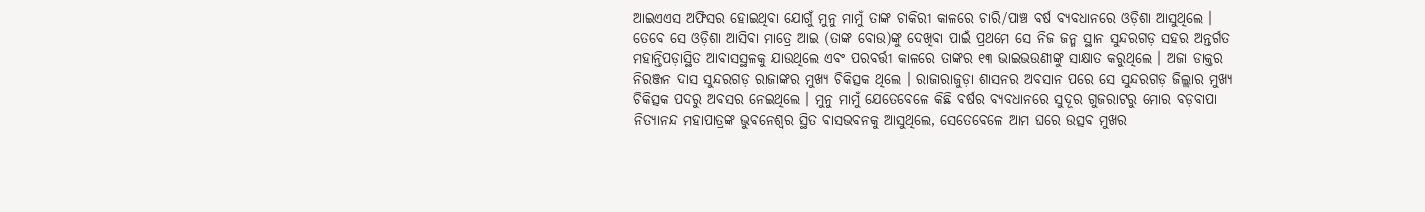ଆଇଏଏସ ଅଫିସର ହୋଇଥିବା ଯୋଗୁଁ ମୁନୁ ମାମୁଁ ତାଙ୍କ ଚାକିରୀ କାଳରେ ଚାରି/ପାଞ୍ଚ ବର୍ଷ ବ୍ୟବଧାନରେ ଓଡ଼ିଶା ଆସୁଥିଲେ । ତେବେ ସେ ଓଡ଼ିଶା ଆସିବା ମାତ୍ରେ ଆଇ (ତାଙ୍କ ବୋଉ)ଙ୍କୁ ଦେଖିବା ପାଇଁ ପ୍ରଥମେ ସେ ନିଜ ଜନ୍ମ ସ୍ଥାନ ସୁନ୍ଦରଗଡ଼ ସହର ଅନ୍ତର୍ଗତ ମହାନ୍ତିପଡ଼ାସ୍ଥିତ ଆବାସସ୍ଥଳକୁ ଯାଉଥିଲେ ଏବଂ ପରବର୍ତ୍ତୀ କାଳରେ ତାଙ୍କର ୧୩ ଭାଇଭଉଣୀଙ୍କୁ ସାକ୍ଷାତ କରୁଥିଲେ । ଅଜା ଡାକ୍ତର ନିରଞ୍ଜନ ଦାସ ସୁନ୍ଦରଗଡ଼ ରାଜାଙ୍କର ମୁଖ୍ୟ ଚିକିତ୍ସକ ଥିଲେ । ରାଜାରାଜୁଡ଼ା ଶାସନର ଅବସାନ ପରେ ସେ ସୁନ୍ଦରଗଡ଼ ଜିଲ୍ଲାର ମୁଖ୍ୟ ଚିକିତ୍ସକ ପଦରୁ ଅବସର ନେଇଥିଲେ । ମୁନୁ ମାମୁଁ ଯେତେବେଳେ କିଛି ବର୍ଷର ବ୍ୟବଧାନରେ ସୁଦୂର ଗୁଜରାଟରୁ ମୋର ବଡ଼ବାପା ନିତ୍ୟାନନ୍ଦ ମହାପାତ୍ରଙ୍କ ଭୁବନେଶ୍ୱର ସ୍ଥିତ ବାସଭବନକୁ ଆସୁଥିଲେ, ସେତେବେଳେ ଆମ ଘରେ ଉତ୍ସବ ମୁଖର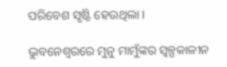ପରିବେଶ ସୃଷ୍ଟି ହେଉଥିଲା ।

ଭୁବନେଶ୍ୱରରେ ମୁନୁ ମାମୁଁଙ୍କର ସ୍ୱଳ୍ପକାଳୀନ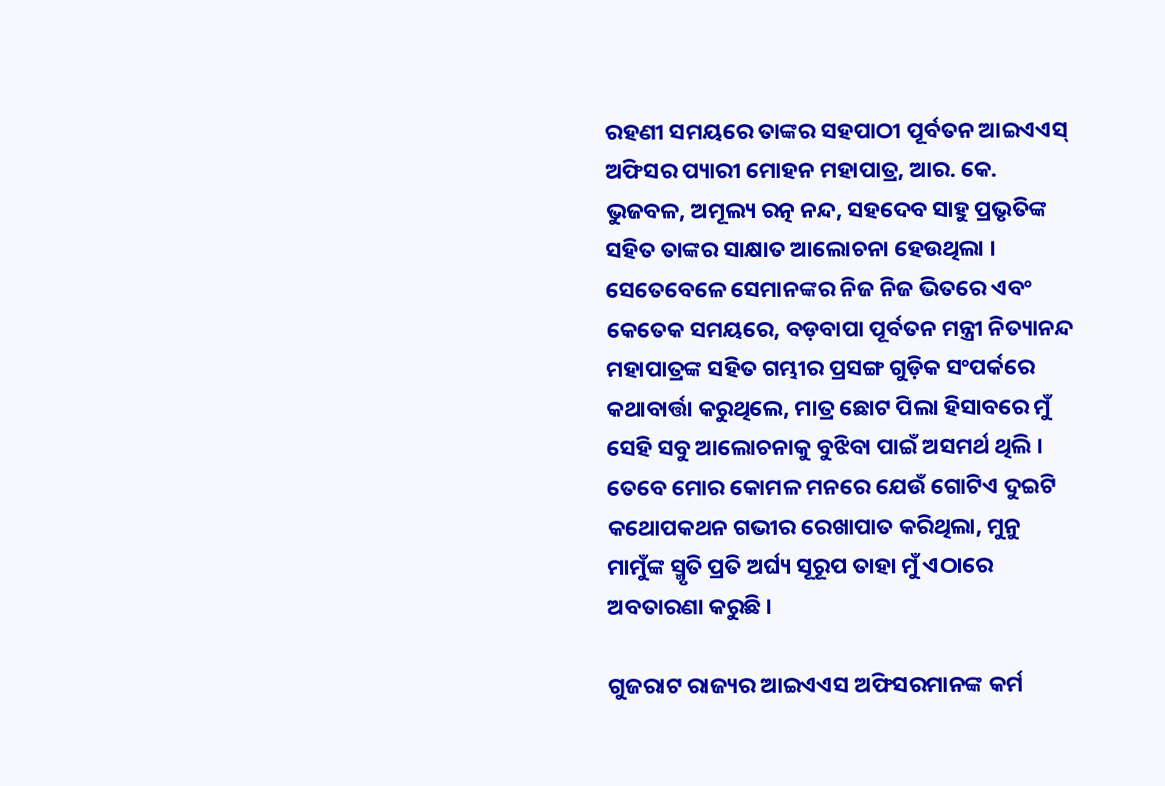ରହଣୀ ସମୟରେ ତାଙ୍କର ସହପାଠୀ ପୂର୍ବତନ ଆଇଏଏସ୍‌ ଅଫିସର ପ୍ୟାରୀ ମୋହନ ମହାପାତ୍ର, ଆର. କେ. ଭୁଜବଳ, ଅମୂଲ୍ୟ ରତ୍ନ ନନ୍ଦ, ସହଦେବ ସାହୁ ପ୍ରଭୃତିଙ୍କ ସହିତ ତାଙ୍କର ସାକ୍ଷାତ ଆଲୋଚନା ହେଉଥିଲା । ସେତେବେଳେ ସେମାନଙ୍କର ନିଜ ନିଜ ଭିତରେ ଏବଂ କେତେକ ସମୟରେ, ବଡ଼ବାପା ପୂର୍ବତନ ମନ୍ତ୍ରୀ ନିତ୍ୟାନନ୍ଦ ମହାପାତ୍ରଙ୍କ ସହିତ ଗମ୍ଭୀର ପ୍ରସଙ୍ଗ ଗୁଡ଼ିକ ସଂପର୍କରେ କଥାବାର୍ତ୍ତା କରୁଥିଲେ, ମାତ୍ର ଛୋଟ ପିଲା ହିସାବରେ ମୁଁ ସେହି ସବୁ ଆଲୋଚନାକୁ ବୁଝିବା ପାଇଁ ଅସମର୍ଥ ଥିଲି । ତେବେ ମୋର କୋମଳ ମନରେ ଯେଉଁ ଗୋଟିଏ ଦୁଇଟି କଥୋପକଥନ ଗଭୀର ରେଖାପାତ କରିଥିଲା, ମୁନୁ ମାମୁଁଙ୍କ ସ୍ମୃତି ପ୍ରତି ଅର୍ଘ୍ୟ ସୂରୂପ ତାହା ମୁଁ ଏଠାରେ ଅବତାରଣା କରୁଛି ।

ଗୁଜରାଟ ରାଜ୍ୟର ଆଇଏଏସ ଅଫିସରମାନଙ୍କ କର୍ମ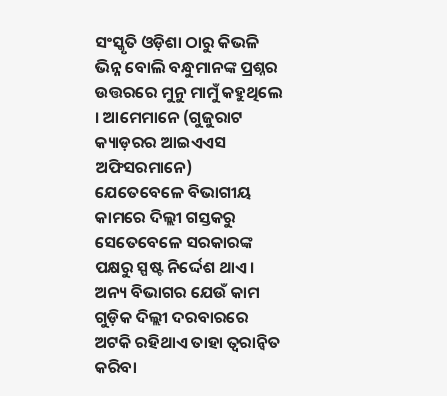ସଂସ୍କୃତି ଓଡ଼ିଶା ଠାରୁ କିଭଳି ଭିନ୍ନ ବୋଲି ବନ୍ଧୁମାନଙ୍କ ପ୍ରଶ୍ନର ଉତ୍ତରରେ ମୁନୁ ମାମୁଁ କହୁଥିଲେ । ଆମେମାନେ (ଗୁଜୁରାଟ କ୍ୟାଡ଼ରର ଆଇଏଏସ ଅଫିସରମାନେ) ଯେତେବେଳେ ବିଭାଗୀୟ କାମରେ ଦିଲ୍ଲୀ ଗସ୍ତକରୁ ସେତେବେଳେ ସରକାରଙ୍କ ପକ୍ଷରୁ ସ୍ପଷ୍ଟ ନିର୍ଦ୍ଦେଶ ଥାଏ । ଅନ୍ୟ ବିଭାଗର ଯେଉଁ କାମ ଗୁଡ଼ିକ ଦିଲ୍ଲୀ ଦରବାରରେ ଅଟକି ରହିଥାଏ ତାହା ତ୍ୱରାନ୍ୱିତ କରିବା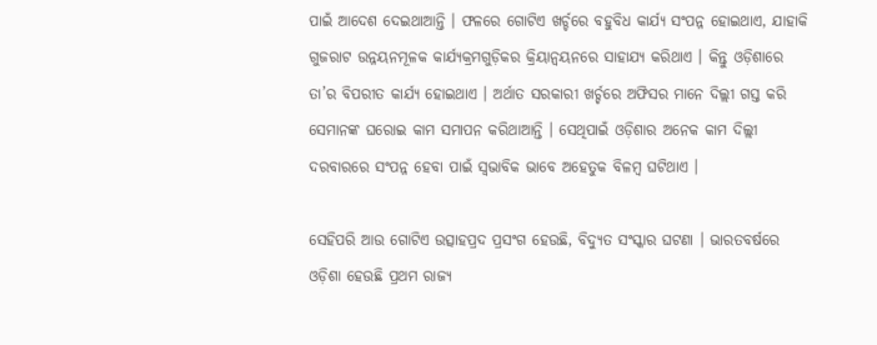ପାଇଁ ଆଦେଶ ଦେଇଥାଆନ୍ତି । ଫଳରେ ଗୋଟିଏ ଖର୍ଚ୍ଚରେ ବହୁବିଧ କାର୍ଯ୍ୟ ସଂପନ୍ନ ହୋଇଥାଏ, ଯାହାକି ଗୁଜରାଟ ଉନ୍ନୟନମୂଳକ କାର୍ଯ୍ୟକ୍ରମଗୁଡ଼ିକର କ୍ରିୟାନ୍ୱୟନରେ ସାହାଯ୍ୟ କରିଥାଏ । କିନ୍ତୁ ଓଡ଼ିଶାରେ ତା’ର ବିପରୀତ କାର୍ଯ୍ୟ ହୋଇଥାଏ । ଅର୍ଥାତ ସରକାରୀ ଖର୍ଚ୍ଚରେ ଅଫିସର ମାନେ ଦିଲ୍ଲୀ ଗସ୍ତ କରି ସେମାନଙ୍କ ଘରୋଇ କାମ ସମାପନ କରିଥାଆନ୍ତି । ସେଥିପାଇଁ ଓଡ଼ିଶାର ଅନେକ କାମ ଦିଲ୍ଲୀ ଦରବାରରେ ସଂପନ୍ନ ହେବା ପାଇଁ ସ୍ୱଭାବିକ ଭାବେ ଅହେତୁକ ବିଳମ୍ବ ଘଟିଥାଏ ।

ସେହିପରି ଆଉ ଗୋଟିଏ ଉତ୍ସାହପ୍ରଦ ପ୍ରସଂଗ ହେଉଛି, ବିଦ୍ୟୁତ ସଂସ୍କାର ଘଟଣା । ଭାରତବର୍ଷରେ ଓଡ଼ିଶା ହେଉଛି ପ୍ରଥମ ରାଜ୍ୟ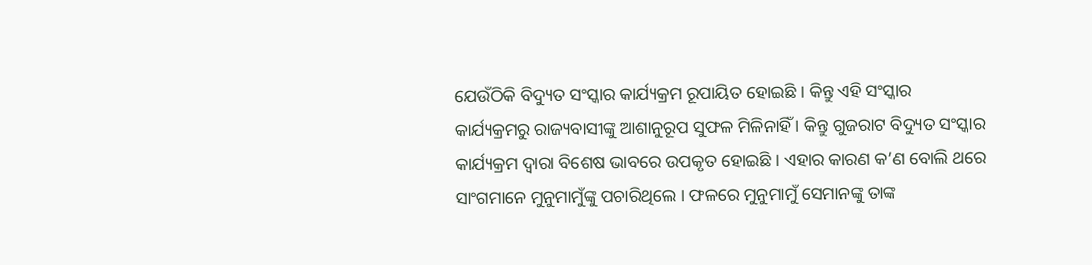ଯେଉଁଠିକି ବିଦ୍ୟୁତ ସଂସ୍କାର କାର୍ଯ୍ୟକ୍ରମ ରୂପାୟିତ ହୋଇଛି । କିନ୍ତୁ ଏହି ସଂସ୍କାର କାର୍ଯ୍ୟକ୍ରମରୁ ରାଜ୍ୟବାସୀଙ୍କୁ ଆଶାନୁରୂପ ସୁଫଳ ମିଳିନାହିଁ । କିନ୍ତୁ ଗୁଜରାଟ ବିଦ୍ୟୁତ ସଂସ୍କାର କାର୍ଯ୍ୟକ୍ରମ ଦ୍ୱାରା ବିଶେଷ ଭାବରେ ଉପକୃତ ହୋଇଛି । ଏହାର କାରଣ କ’ଣ ବୋଲି ଥରେ ସାଂଗମାନେ ମୁନୁମାମୁଁଙ୍କୁ ପଚାରିଥିଲେ । ଫଳରେ ମୁନୁମାମୁଁ ସେମାନଙ୍କୁ ତାଙ୍କ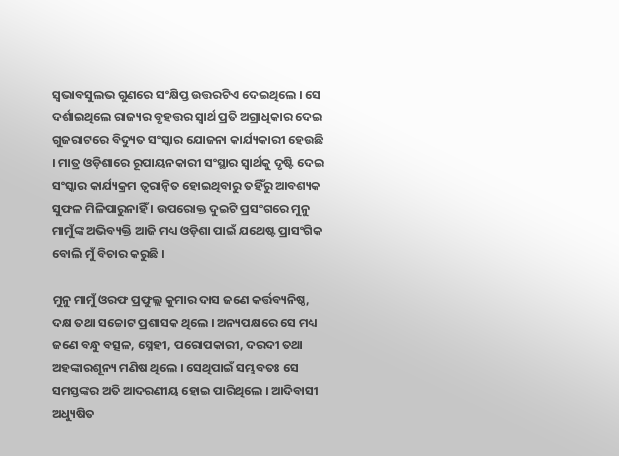ସ୍ୱଭାବସୁଲଭ ଗୁଣରେ ସଂକ୍ଷିପ୍ତ ଉତ୍ତରଟିଏ ଦେଇଥିଲେ । ସେ ଦର୍ଶାଇଥିଲେ ରାଜ୍ୟର ବୃହତ୍ତର ସ୍ୱାର୍ଥ ପ୍ରତି ଅଗ୍ରାଧିକାର ଦେଇ ଗୁଜରାଟରେ ବିଦ୍ୟୁତ ସଂସ୍କାର ଯୋଜନା କାର୍ଯ୍ୟକାରୀ ହେଉଛି । ମାତ୍ର ଓଡ଼ିଶାରେ ରୂପାୟନକାରୀ ସଂସ୍ଥାର ସ୍ୱାର୍ଥକୁ ଦୃଷ୍ଟି ଦେଇ ସଂସ୍କାର କାର୍ଯ୍ୟକ୍ରମ ତ୍ୱରାନ୍ୱିତ ହୋଇଥିବାରୁ ତହିଁରୁ ଆବଶ୍ୟକ ସୁଫଳ ମିଳିପାରୁନାହିଁ । ଉପରୋକ୍ତ ଦୁଇଟି ପ୍ରସଂଗରେ ମୁନୁ ମାମୁଁଙ୍କ ଅଭିବ୍ୟକ୍ତି ଆଜି ମଧ୍ୟ ଓଡ଼ିଶା ପାଇଁ ଯଥେଷ୍ଟ ପ୍ରାସଂଗିକ ବୋଲି ମୁଁ ବିଚାର କରୁଛି ।

ମୁନୁ ମାମୁଁ ଓରଫ ପ୍ରଫୁଲ୍ଲ କୁମାର ଦାସ ଜଣେ କର୍ତ୍ତବ୍ୟନିଷ୍ଠ, ଦକ୍ଷ ତଥା ସଚ୍ଚୋଟ ପ୍ରଶାସକ ଥିଲେ । ଅନ୍ୟପକ୍ଷରେ ସେ ମଧ୍ୟ ଜଣେ ବନ୍ଧୁ ବତ୍ସଳ, ସ୍ନେହୀ, ପରୋପକାରୀ, ଦରଦୀ ତଥା ଅହଙ୍କାରଶୂନ୍ୟ ମଣିଷ ଥିଲେ । ସେଥିପାଇଁ ସମ୍ଭବତଃ ସେ ସମସ୍ତଙ୍କର ଅତି ଆଦରଣୀୟ ହୋଇ ପାରିଥିଲେ । ଆଦିବାସୀ ଅଧ୍ୟୁଷିତ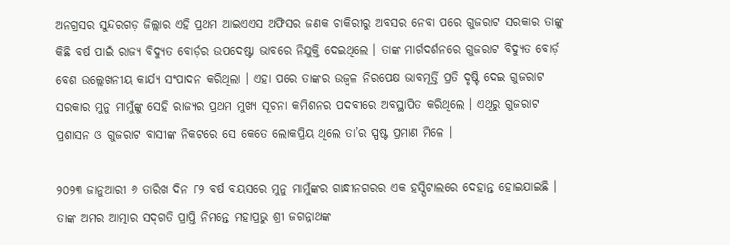ଅନଗ୍ରସର ସୁନ୍ଦରଗଡ଼ ଜିଲ୍ଲାର ଏହି ପ୍ରଥମ ଆଇଏଏସ ଅଫିସର ଜଣକ ଚାକିରୀରୁ ଅବସର ନେବା ପରେ ଗୁଜରାଟ ସରକାର ତାଙ୍କୁ କିଛି ବର୍ଷ ପାଇଁ ରାଜ୍ୟ ବିଦ୍ୟୁତ ବୋର୍ଡ଼ର ଉପଦେଷ୍ଟା ଭାବରେ ନିଯୁକ୍ତି ଦେଇଥିଲେ । ତାଙ୍କ ମାର୍ଗଦର୍ଶନରେ ଗୁଜରାଟ ବିଦ୍ୟୁତ ବୋର୍ଡ଼ ବେଶ ଉଲ୍ଲେଖନୀୟ କାର୍ଯ୍ୟ ସଂପାଦନ କରିଥିଲା । ଏହା ପରେ ତାଙ୍କର ଉଜ୍ୱଳ ନିରପେକ୍ଷ ଭାବମୂର୍ତ୍ତି ପ୍ରତି ଦୃଷ୍ଟି ଦେଇ ଗୁଜରାଟ ସରକାର ମୁନୁ ମାମୁଁଙ୍କୁ ସେହି ରାଜ୍ୟର ପ୍ରଥମ ମୁଖ୍ୟ ସୂଚନା କମିଶନର ପଦବୀରେ ଅବସ୍ଥାପିତ କରିଥିଲେ । ଏଥିରୁ ଗୁଜରାଟ ପ୍ରଶାସନ ଓ ଗୁଜରାଟ ବାସୀଙ୍କ ନିକଟରେ ସେ କେତେ ଲୋକପ୍ରିୟ ଥିଲେ ତା’ର ସ୍ପଷ୍ଟ ପ୍ରମାଣ ମିଳେ ।

୨୦୨୩ ଜାନୁଆରୀ ୬ ତାରିଖ ଦିନ ୮୨ ବର୍ଷ ବୟସରେ ମୁନୁ ମାମୁଁଙ୍କର ଗାନ୍ଧୀନଗରର ଏକ ହସ୍ପିଟାଲରେ ଦେହାନ୍ତ ହୋଇଯାଇଛି । ତାଙ୍କ ଅମର ଆତ୍ମାର ସଦ୍‌ଗତି ପ୍ରାପ୍ତି ନିମନ୍ତେ ମହାପ୍ରଭୁ ଶ୍ରୀ ଜଗନ୍ନାଥଙ୍କ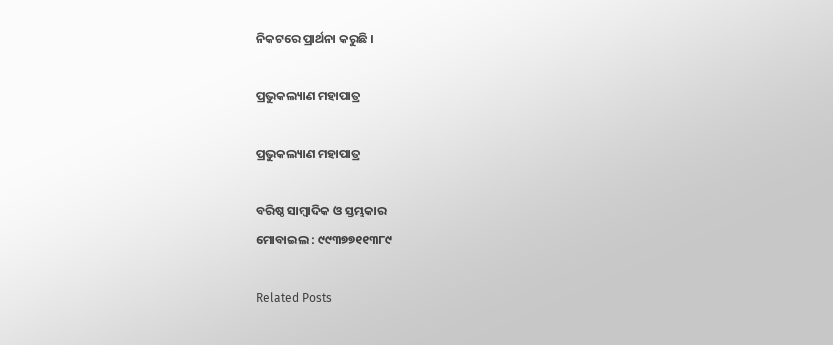ନିକଟରେ ପ୍ରାର୍ଥନା କରୁଛି ।

ପ୍ରଭୁକଲ୍ୟାଣ ମହାପାତ୍ର

ପ୍ରଭୁକଲ୍ୟାଣ ମହାପାତ୍ର

ବରିଷ୍ଠ ସାମ୍ବାଦିକ ଓ ସ୍ତମ୍ଭକାର
ମୋବାଇଲ : ୯୯୩୭୭୧୧୩୮୯

Related Posts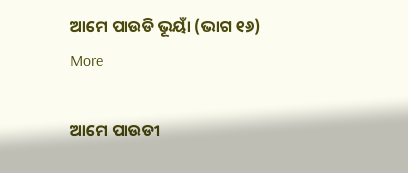ଆମେ ପାଉଡି ଭୂୟାଁ (ଭାଗ ୧୬)
More

ଆମେ ପାଉଡୀ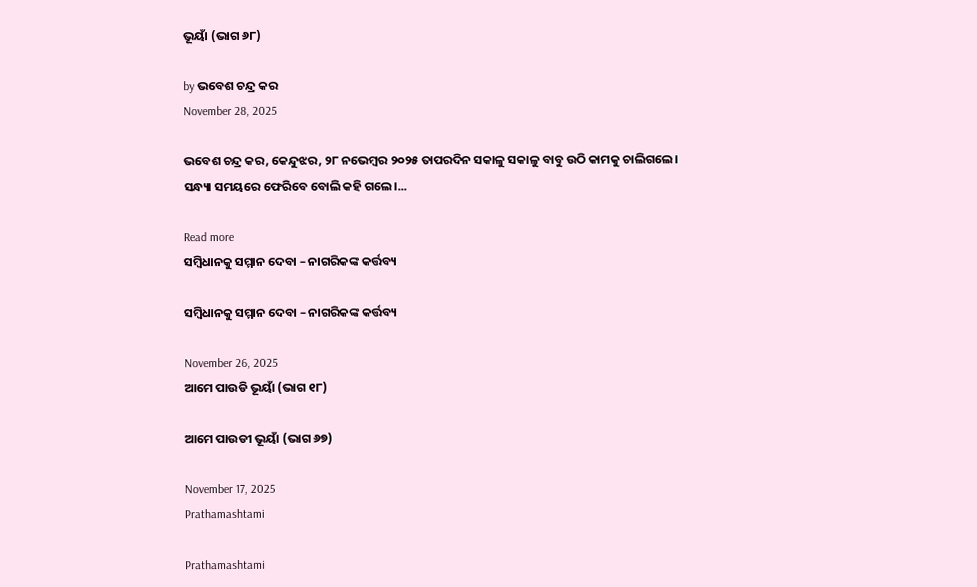ଭୂୟାଁ (ଭାଗ ୬୮)

by ଭବେଶ ଚନ୍ଦ୍ର କର
November 28, 2025

ଭବେଶ ଚନ୍ଦ୍ର କର, କେନ୍ଦୁଝର, ୨୮ ନଭେମ୍ବର ୨୦୨୫ ତାପରଦିନ ସକାଳୁ ସକାଳୁ ବାବୁ ଉଠି କାମକୁ ଚାଲିଗଲେ। ସନ୍ଧ୍ୟା ସମୟରେ ଫେରିବେ ବୋଲି କହି ଗଲେ।...

Read more
ସମ୍ବିଧାନକୁ ସମ୍ମାନ ଦେବା – ନାଗରିକଙ୍କ କର୍ତ୍ତବ୍ୟ

ସମ୍ବିଧାନକୁ ସମ୍ମାନ ଦେବା – ନାଗରିକଙ୍କ କର୍ତ୍ତବ୍ୟ

November 26, 2025
ଆମେ ପାଉଡି ଭୂୟାଁ (ଭାଗ ୧୮)

ଆମେ ପାଉଡୀ ଭୂୟାଁ (ଭାଗ ୬୭)

November 17, 2025
Prathamashtami

Prathamashtami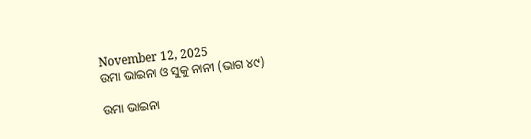November 12, 2025
ଉମା ଭାଇନା ଓ ସୁକୁ ନାନୀ (ଭାଗ ୪୯)

ଉମା ଭାଇନା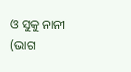ଓ ସୁକୁ ନାନୀ (ଭାଗ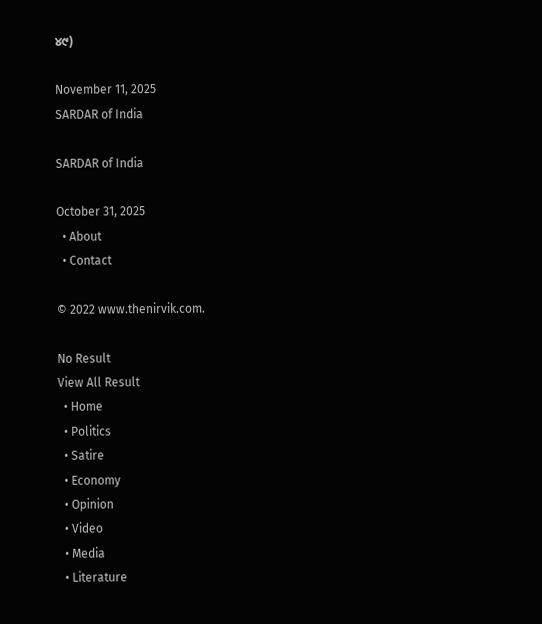୪୯)

November 11, 2025
SARDAR of India

SARDAR of India

October 31, 2025
  • About
  • Contact

© 2022 www.thenirvik.com.

No Result
View All Result
  • Home
  • Politics
  • Satire
  • Economy
  • Opinion
  • Video
  • Media
  • Literature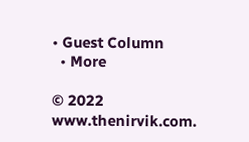• Guest Column
  • More

© 2022 www.thenirvik.com.